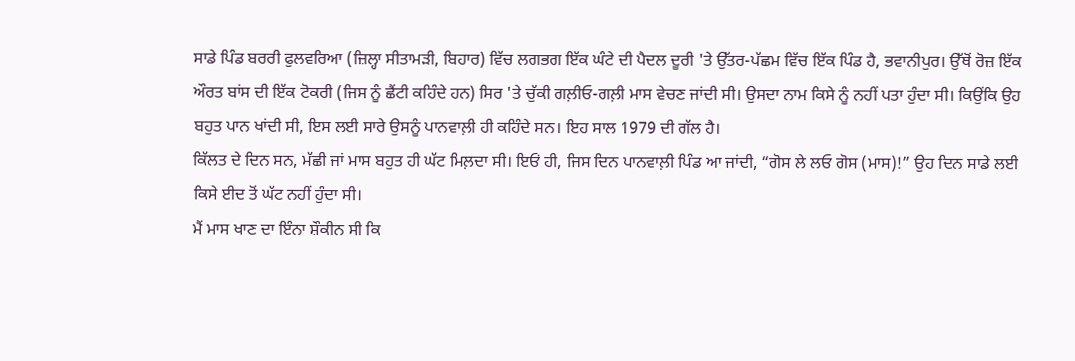ਸਾਡੇ ਪਿੰਡ ਬਰਰੀ ਫੁਲਵਰਿਆ (ਜ਼ਿਲ੍ਹਾ ਸੀਤਾਮੜੀ, ਬਿਹਾਰ) ਵਿੱਚ ਲਗਭਗ ਇੱਕ ਘੰਟੇ ਦੀ ਪੈਦਲ ਦੂਰੀ 'ਤੇ ਉੱਤਰ-ਪੱਛਮ ਵਿੱਚ ਇੱਕ ਪਿੰਡ ਹੈ, ਭਵਾਨੀਪੁਰ। ਉੱਥੋਂ ਰੋਜ਼ ਇੱਕ ਔਰਤ ਬਾਂਸ ਦੀ ਇੱਕ ਟੋਕਰੀ (ਜਿਸ ਨੂੰ ਛੈਂਟੀ ਕਹਿੰਦੇ ਹਨ) ਸਿਰ 'ਤੇ ਚੁੱਕੀ ਗਲ਼ੀਓ-ਗਲ਼ੀ ਮਾਸ ਵੇਚਣ ਜਾਂਦੀ ਸੀ। ਉਸਦਾ ਨਾਮ ਕਿਸੇ ਨੂੰ ਨਹੀਂ ਪਤਾ ਹੁੰਦਾ ਸੀ। ਕਿਉਂਕਿ ਉਹ ਬਹੁਤ ਪਾਨ ਖਾਂਦੀ ਸੀ, ਇਸ ਲਈ ਸਾਰੇ ਉਸਨੂੰ ਪਾਨਵਾਲ਼ੀ ਹੀ ਕਹਿੰਦੇ ਸਨ। ਇਹ ਸਾਲ 1979 ਦੀ ਗੱਲ ਹੈ।
ਕਿੱਲਤ ਦੇ ਦਿਨ ਸਨ, ਮੱਛੀ ਜਾਂ ਮਾਸ ਬਹੁਤ ਹੀ ਘੱਟ ਮਿਲ਼ਦਾ ਸੀ। ਇਓਂ ਹੀ, ਜਿਸ ਦਿਨ ਪਾਨਵਾਲ਼ੀ ਪਿੰਡ ਆ ਜਾਂਦੀ, “ਗੋਸ ਲੇ ਲਓ ਗੋਸ (ਮਾਸ)!” ਉਹ ਦਿਨ ਸਾਡੇ ਲਈ ਕਿਸੇ ਈਦ ਤੋਂ ਘੱਟ ਨਹੀਂ ਹੁੰਦਾ ਸੀ।
ਮੈਂ ਮਾਸ ਖਾਣ ਦਾ ਇੰਨਾ ਸ਼ੌਕੀਨ ਸੀ ਕਿ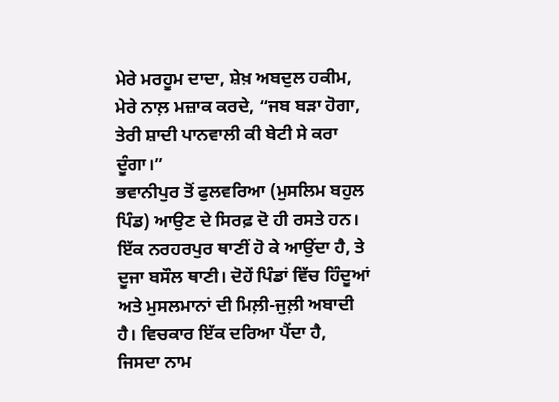ਮੇਰੇ ਮਰਹੂਮ ਦਾਦਾ, ਸ਼ੇਖ਼ ਅਬਦੁਲ ਹਕੀਮ, ਮੇਰੇ ਨਾਲ਼ ਮਜ਼ਾਕ ਕਰਦੇ, “ਜਬ ਬੜਾ ਹੋਗਾ, ਤੇਰੀ ਸ਼ਾਦੀ ਪਾਨਵਾਲੀ ਕੀ ਬੇਟੀ ਸੇ ਕਰਾ ਦੂੰਗਾ।”
ਭਵਾਨੀਪੁਰ ਤੋਂ ਫੁਲਵਰਿਆ (ਮੁਸਲਿਮ ਬਹੁਲ ਪਿੰਡ) ਆਉਣ ਦੇ ਸਿਰਫ਼ ਦੋ ਹੀ ਰਸਤੇ ਹਨ। ਇੱਕ ਨਰਹਰਪੁਰ ਥਾਣੀਂ ਹੋ ਕੇ ਆਉਂਦਾ ਹੈ, ਤੇ ਦੂਜਾ ਬਸੌਲ ਥਾਣੀ। ਦੋਹੇਂ ਪਿੰਡਾਂ ਵਿੱਚ ਹਿੰਦੂਆਂ ਅਤੇ ਮੁਸਲਮਾਨਾਂ ਦੀ ਮਿਲ਼ੀ-ਜੁਲ਼ੀ ਅਬਾਦੀ ਹੈ। ਵਿਚਕਾਰ ਇੱਕ ਦਰਿਆ ਪੈਂਦਾ ਹੈ, ਜਿਸਦਾ ਨਾਮ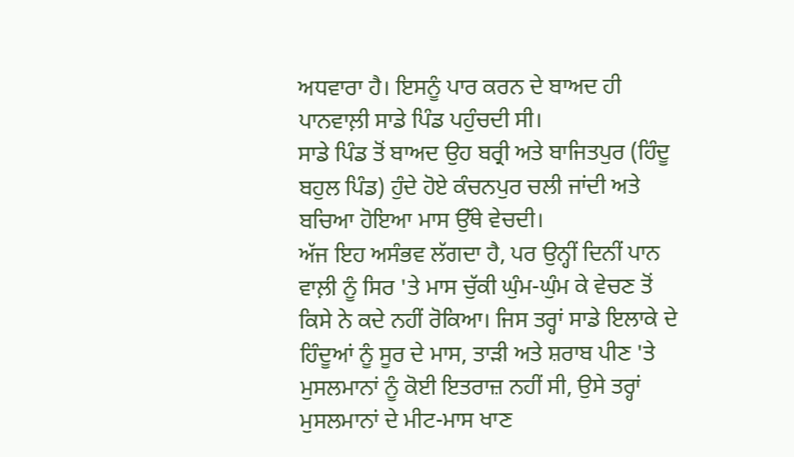ਅਧਵਾਰਾ ਹੈ। ਇਸਨੂੰ ਪਾਰ ਕਰਨ ਦੇ ਬਾਅਦ ਹੀ ਪਾਨਵਾਲ਼ੀ ਸਾਡੇ ਪਿੰਡ ਪਹੁੰਚਦੀ ਸੀ।
ਸਾਡੇ ਪਿੰਡ ਤੋਂ ਬਾਅਦ ਉਹ ਬਰ੍ਰੀ ਅਤੇ ਬਾਜਿਤਪੁਰ (ਹਿੰਦੂ ਬਹੁਲ ਪਿੰਡ) ਹੁੰਦੇ ਹੋਏ ਕੰਚਨਪੁਰ ਚਲੀ ਜਾਂਦੀ ਅਤੇ ਬਚਿਆ ਹੋਇਆ ਮਾਸ ਉੱਥੇ ਵੇਚਦੀ।
ਅੱਜ ਇਹ ਅਸੰਭਵ ਲੱਗਦਾ ਹੈ, ਪਰ ਉਨ੍ਹੀਂ ਦਿਨੀਂ ਪਾਨ ਵਾਲ਼ੀ ਨੂੰ ਸਿਰ 'ਤੇ ਮਾਸ ਚੁੱਕੀ ਘੁੰਮ-ਘੁੰਮ ਕੇ ਵੇਚਣ ਤੋਂ ਕਿਸੇ ਨੇ ਕਦੇ ਨਹੀਂ ਰੋਕਿਆ। ਜਿਸ ਤਰ੍ਹਾਂ ਸਾਡੇ ਇਲਾਕੇ ਦੇ ਹਿੰਦੂਆਂ ਨੂੰ ਸੂਰ ਦੇ ਮਾਸ, ਤਾੜੀ ਅਤੇ ਸ਼ਰਾਬ ਪੀਣ 'ਤੇ ਮੁਸਲਮਾਨਾਂ ਨੂੰ ਕੋਈ ਇਤਰਾਜ਼ ਨਹੀਂ ਸੀ, ਉਸੇ ਤਰ੍ਹਾਂ ਮੁਸਲਮਾਨਾਂ ਦੇ ਮੀਟ-ਮਾਸ ਖਾਣ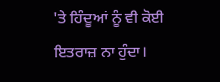'ਤੇ ਹਿੰਦੂਆਂ ਨੂੰ ਵੀ ਕੋਈ ਇਤਰਾਜ਼ ਨਾ ਹੁੰਦਾ।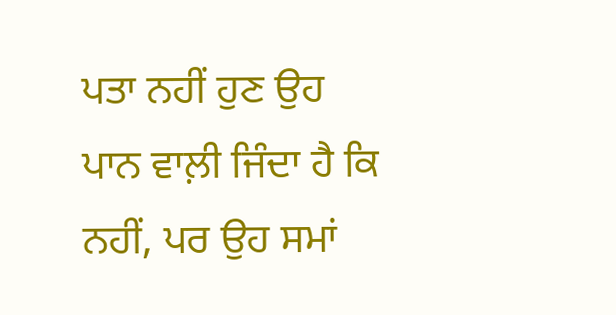ਪਤਾ ਨਹੀਂ ਹੁਣ ਉਹ ਪਾਨ ਵਾਲ਼ੀ ਜਿੰਦਾ ਹੈ ਕਿ ਨਹੀਂ, ਪਰ ਉਹ ਸਮਾਂ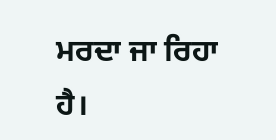ਮਰਦਾ ਜਾ ਰਿਹਾ ਹੈ।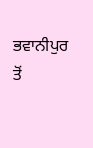ਭਵਾਨੀਪੁਰ ਤੋਂ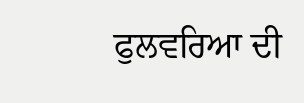ਫੁਲਵਰਿਆ ਦੀ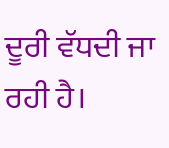ਦੂਰੀ ਵੱਧਦੀ ਜਾ ਰਹੀ ਹੈ।